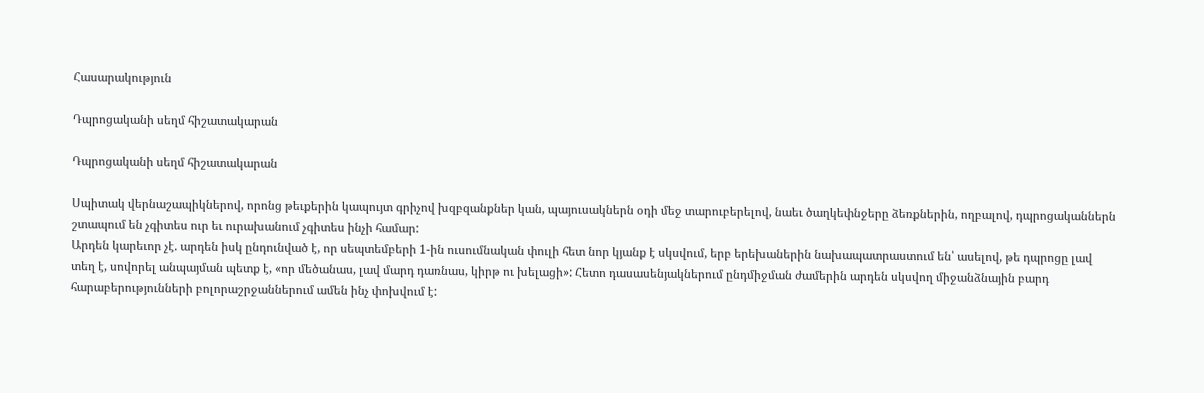Հասարակություն

Դպրոցականի սեղմ հիշատակարան

Դպրոցականի սեղմ հիշատակարան

Սպիտակ վերնաշապիկներով, որոնց թեւքերին կապույտ գրիչով խզբզանքներ կան, պայուսակներն օդի մեջ տարուբերելով, նաեւ ծաղկեփնջերը ձեռքներին, ողբալով, դպրոցականներն շտապում են չգիտես ուր եւ ուրախանում չգիտես ինչի համար:
Արդեն կարեւոր չէ. արդեն իսկ ընդունված է, որ սեպտեմբերի 1-ին ուսումնական փուլի հետ նոր կյանք է սկսվում, երբ երեխաներին նախապատրաստում են՝ ասելով, թե դպրոցը լավ տեղ է, սովորել անպայման պետք է, «որ մեծանաս, լավ մարդ դառնաս, կիրթ ու խելացի»: Հետո դասասենյակներում ընդմիջման ժամերին արդեն սկսվող միջանձնային բարդ հարաբերությունների բոլորաշրջաններում ամեն ինչ փոխվում է: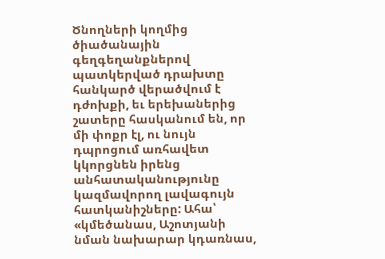Ծնողների կողմից ծիածանային գեղգեղանքներով պատկերված դրախտը հանկարծ վերածվում է դժոխքի, եւ երեխաներից շատերը հասկանում են, որ մի փոքր էլ, ու նույն դպրոցում առհավետ կկորցնեն իրենց անհատականությունը կազմավորող լավագույն հատկանիշները: Ահա՝ «կմեծանաս, Աշոտյանի նման նախարար կդառնաս,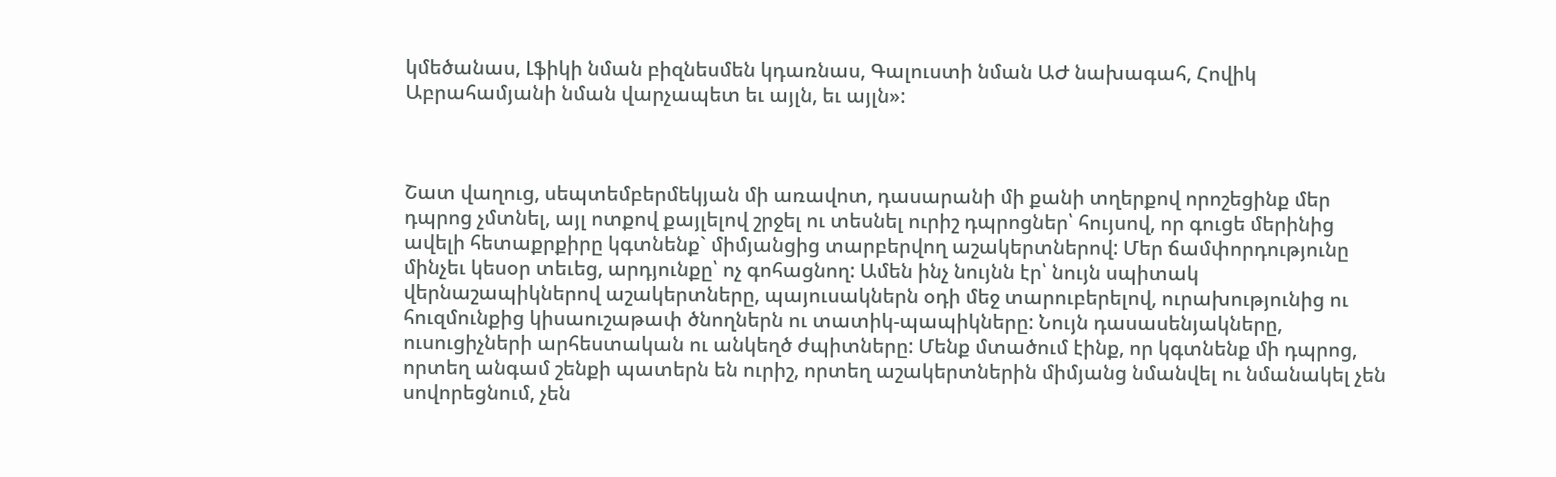կմեծանաս, Լֆիկի նման բիզնեսմեն կդառնաս, Գալուստի նման ԱԺ նախագահ, Հովիկ Աբրահամյանի նման վարչապետ եւ այլն, եւ այլն»:



Շատ վաղուց, սեպտեմբերմեկյան մի առավոտ, դասարանի մի քանի տղերքով որոշեցինք մեր դպրոց չմտնել, այլ ոտքով քայլելով շրջել ու տեսնել ուրիշ դպրոցներ՝ հույսով, որ գուցե մերինից ավելի հետաքրքիրը կգտնենք` միմյանցից տարբերվող աշակերտներով: Մեր ճամփորդությունը մինչեւ կեսօր տեւեց, արդյունքը՝ ոչ գոհացնող: Ամեն ինչ նույնն էր՝ նույն սպիտակ վերնաշապիկներով աշակերտները, պայուսակներն օդի մեջ տարուբերելով, ուրախությունից ու հուզմունքից կիսաուշաթափ ծնողներն ու տատիկ-պապիկները: Նույն դասասենյակները, ուսուցիչների արհեստական ու անկեղծ ժպիտները: Մենք մտածում էինք, որ կգտնենք մի դպրոց, որտեղ անգամ շենքի պատերն են ուրիշ, որտեղ աշակերտներին միմյանց նմանվել ու նմանակել չեն սովորեցնում, չեն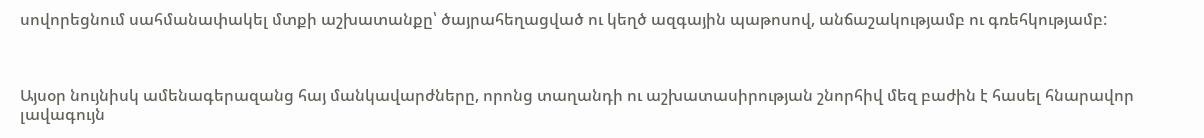սովորեցնում սահմանափակել մտքի աշխատանքը՝ ծայրահեղացված ու կեղծ ազգային պաթոսով, անճաշակությամբ ու գռեհկությամբ:



Այսօր նույնիսկ ամենագերազանց հայ մանկավարժները, որոնց տաղանդի ու աշխատասիրության շնորհիվ մեզ բաժին է հասել հնարավոր լավագույն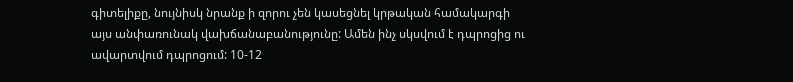գիտելիքը, նույնիսկ նրանք ի զորու չեն կասեցնել կրթական համակարգի այս անփառունակ վախճանաբանությունը: Ամեն ինչ սկսվում է դպրոցից ու ավարտվում դպրոցում: 10-12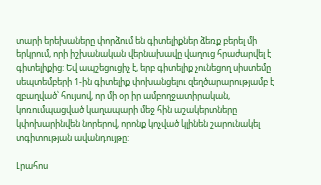տարի երեխաները փորձում են գիտելիքներ ձեռք բերել մի երկրում, որի իշխանական վերնախավը վաղուց հրաժարվել է գիտելիքից: Եվ ապշեցուցիչ է, երբ գիտելիք չունեցող սիստեմը սեպտեմբերի 1-ին գիտելիք փոխանցելու զեղծարարությամբ է զբաղված՝ հույսով, որ մի օր իր ամբողջատիրական, կոռումպացված կաղապարի մեջ հին աշակերտները կփոխարինվեն նորերով, որոնք կոչված կլինեն շարունակել տգիտության ավանդույթը:

Լրահոս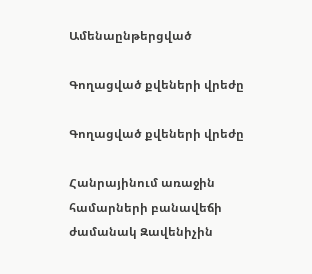Ամենաընթերցված

Գողացված քվեների վրեժը

Գողացված քվեների վրեժը

Հանրայինում առաջին համարների բանավեճի ժամանակ Զավենիչին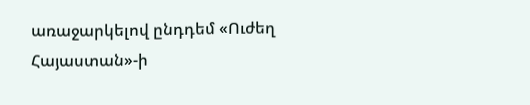առաջարկելով ընդդեմ «Ուժեղ Հայաստան»-ի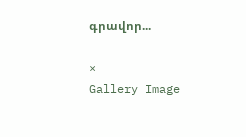գրավոր...

×
Gallery Image